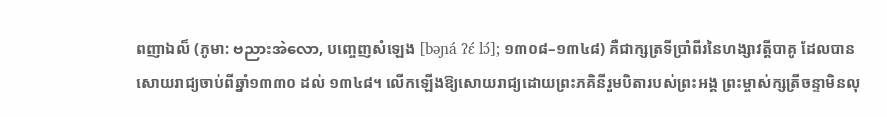ពញាឯល៏ (ភូមា: ဗညားအဲလော, បញ្ចេញសំឡេង [bəɲá ʔɛ́ lɔ́]; ១៣០៨–១៣៤៨) គឺជាក្សត្រទីប្រាំពីរនៃហង្សាវត្តីបាគូ ដែលបានសោយរាជ្យចាប់ពីឆ្នាំ១៣៣០ ដល់ ១៣៤៨។ លើកឡើងឱ្យសោយរាជ្យដោយព្រះភគិនីរួមបិតារបស់ព្រះអង្គ ព្រះម្ចាស់ក្សត្រីចន្ទាមិនលុ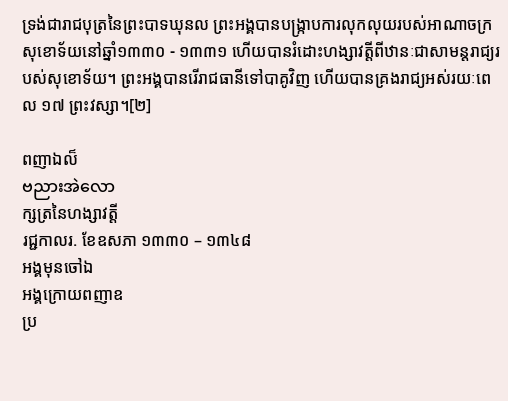ទ្រង់ជារាជបុត្រនៃព្រះបាទឃុនល ព្រះអង្គបានបង្ក្រាបការលុកលុយរបស់អាណាចក្រសុខោទ័យនៅឆ្នាំ១៣៣០ - ១៣៣១ ហើយបានរំដោះហង្សាវត្តីពីឋានៈជាសាមន្តរាជ្យរបស់សុខោទ័យ។ ព្រះអង្គបានរើរាជធានីទៅបាគូវិញ ហើយបានគ្រងរាជ្យអស់រយៈពេល ១៧ ព្រះវស្សា។[២]

ពញាឯល៏
ဗညားအဲလော
ក្សត្រនៃហង្សាវត្តី
រជ្ជកាលរ. ខែឧសភា ១៣៣០ – ១៣៤៨
អង្គមុនចៅឯ
អង្គក្រោយពញាឧ
ប្រ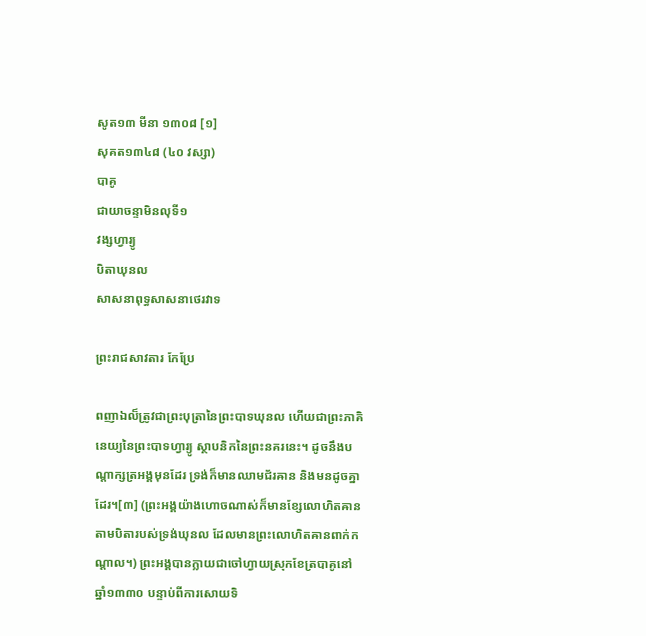សូត១៣ មីនា ១៣០៨ [១]
សុគត១៣៤៨ (៤០ វស្សា)
បាគូ
ជាយាចន្ទាមិនលុទី១
វង្សហ្វារ្យូ
បិតាឃុនល
សាសនាពុទ្ធសាសនាថេរវាទ

ព្រះរាជសាវតារ កែប្រែ

ពញាឯល៏ត្រូវជាព្រះបុត្រានៃព្រះបាទឃុនល ហើយជាព្រះភាគិនេយ្យនៃព្រះបាទហ្វារ្យូ ស្ថាបនិកនៃព្រះនគរនេះ។ ដូចនឹងបណ្ដាក្សត្រអង្គមុនដែរ ទ្រង់ក៏មានឈាមជ័រឝាន និងមនដូចគ្នាដែរ។[៣] (ព្រះអង្គយ៉ាងហោចណាស់ក៏មានខ្សែលោហិតឝានតាមបិតារបស់ទ្រង់ឃុនល ដែលមានព្រះលោហិតឝានពាក់កណ្ដាល។) ព្រះអង្គបានក្លាយជាចៅហ្វាយស្រុកខែត្របាគូនៅឆ្នាំ១៣៣០ បន្ទាប់ពីការសោយទិ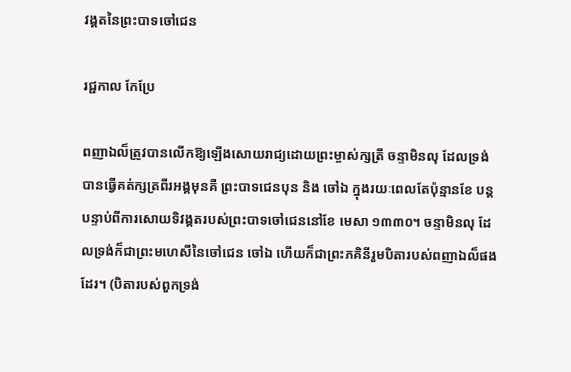វង្គតនៃព្រះបាទចៅជេន

រជ្ជកាល កែប្រែ

ពញាឯល៏ត្រូវបានលើកឱ្យឡើងសោយរាជ្យដោយព្រះម្ចាស់ក្សត្រី ចន្ទាមិនលុ ដែលទ្រង់បានធ្វើគត់ក្សត្រពីរអង្គមុនគឺ ព្រះបាទជេនបុន និង ចៅឯ ក្នុងរយៈពេលតែប៉ុន្មានខែ បន្តបន្ទាប់ពីការសោយទិវង្គតរបស់ព្រះបាទចៅជេននៅខែ មេសា ១៣៣០។ ចន្ទាមិនលុ ដែលទ្រង់ក៏ជាព្រះមហេសីនៃចៅជេន ចៅឯ ហើយក៏ជាព្រះភគិនីរួមបិតារបស់ពញាឯល៏ផងដែរ។ (បិតារបស់ពួកទ្រង់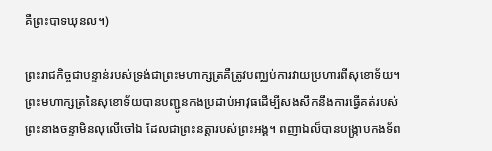គឺព្រះបាទឃុនល។)

ព្រះរាជកិច្ចជាបន្ទាន់របស់ទ្រង់ជាព្រះមហាក្សត្រគឺត្រូវបញ្ឈប់ការវាយប្រហារពីសុខោទ័យ។ ព្រះមហាក្សត្រនៃសុខោទ័យបានបញ្ជូនកងប្រដាប់អាវុធដើម្បីសងសឹកនឹងការធ្វើគត់របស់ព្រះនាងចន្ទាមិនលុលើចៅឯ ដែលជាព្រះនត្តារបស់ព្រះអង្គ។ ពញាឯល៏បានបង្ក្រាបកងទ័ព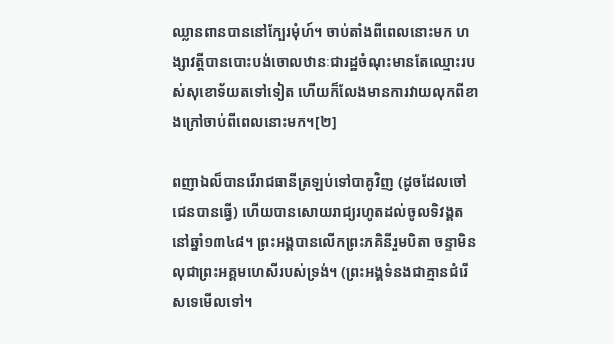ឈ្លានពានបាននៅក្បែរមុំហ៍។ ចាប់តាំងពីពេលនោះមក ហង្សាវត្តីបានបោះបង់ចោលឋានៈជារដ្ឋចំណុះមានតែឈ្មោះរបស់សុខោទ័យតទៅទៀត ហើយក៏លែងមានការវាយលុកពីខាងក្រៅចាប់ពីពេលនោះមក។[២]

ពញាឯល៏បានរើរាជធានីត្រឡប់ទៅបាគូវិញ (ដូចដែលចៅជេនបានធ្វើ) ហើយបានសោយរាជ្យរហូតដល់ចូលទិវង្គតនៅឆ្នាំ១៣៤៨។ ព្រះអង្គបានលើកព្រះភគិនីរួមបិតា ចន្ទាមិនលុជាព្រះអគ្គមហេសីរបស់ទ្រង់។ (ព្រះអង្គទំនងជាគ្មានជំរើសទេមើលទៅ។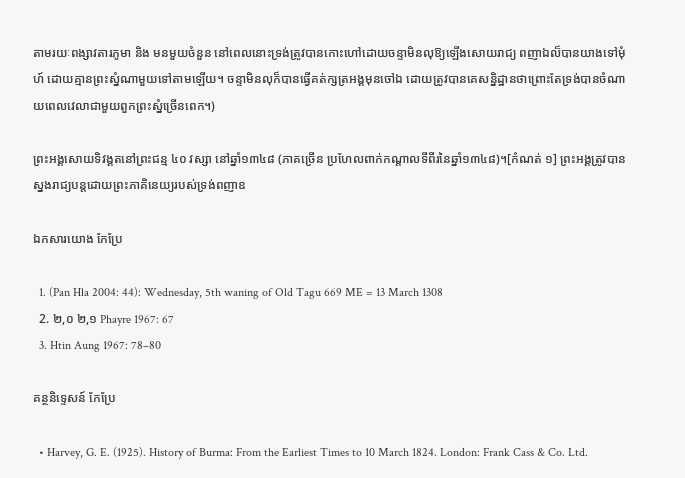តាមរយៈពង្សាវតារភូមា និង មនមួយចំនួន នៅពេលនោះទ្រង់ត្រូវបានកោះហៅដោយចន្ទាមិនលុឱ្យឡើងសោយរាជ្យ ពញាឯល៏បានយាងទៅមុំហ៍ ដោយគ្មានព្រះស្នំណាមួយទៅតាមឡើយ។ ចន្ទាមិនលុក៏បានធ្វើគត់ក្សត្រអង្គមុនចៅឯ ដោយត្រូវបានគេសន្និដ្ឋានថាព្រោះតែទ្រង់បានចំណាយពេលវេលាជាមួយពួកព្រះស្នំច្រើនពេក។)

ព្រះអង្គសោយទិវង្គតនៅព្រះជន្ម ៤០ វស្សា នៅឆ្នាំ១៣៤៨ (ភាគច្រើន ប្រហែលពាក់កណ្ដាលទីពីរនៃឆ្នាំ១៣៤៨)។[កំណត់ ១] ព្រះអង្គត្រូវបានស្នងរាជ្យបន្តដោយព្រះភាគិនេយ្យរបស់ទ្រង់ពញាឧ

ឯកសារយោង កែប្រែ

  1. (Pan Hla 2004: 44): Wednesday, 5th waning of Old Tagu 669 ME = 13 March 1308
  2. ២,០ ២,១ Phayre 1967: 67
  3. Htin Aung 1967: 78–80

គន្ថនិទ្ទេសន៍ កែប្រែ

  • Harvey, G. E. (1925). History of Burma: From the Earliest Times to 10 March 1824. London: Frank Cass & Co. Ltd.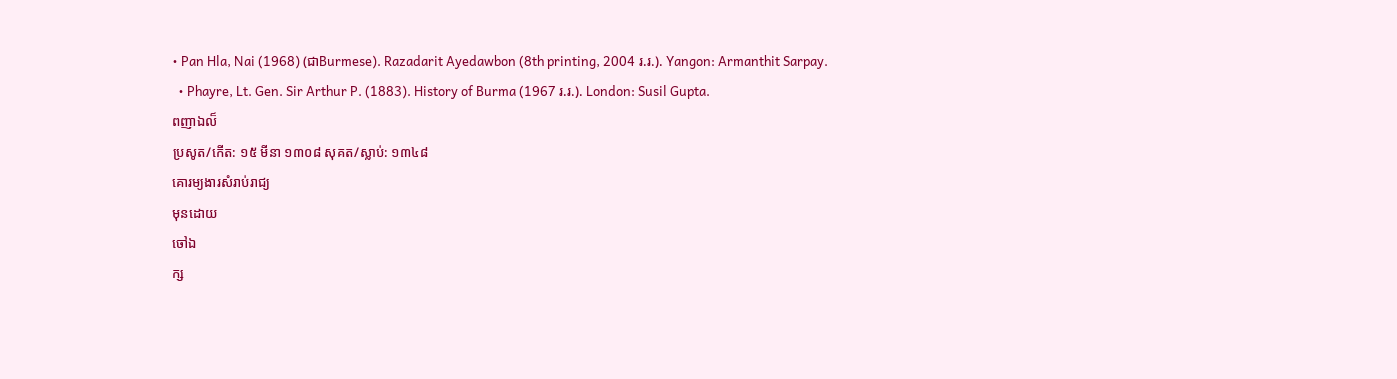• Pan Hla, Nai (1968) (ជាBurmese). Razadarit Ayedawbon (8th printing, 2004 រ.រ.). Yangon: Armanthit Sarpay.
  • Phayre, Lt. Gen. Sir Arthur P. (1883). History of Burma (1967 រ.រ.). London: Susil Gupta.
ពញាឯល៏
ប្រសូត/កើត: ១៥ មីនា ១៣០៨ សុគត/ស្លាប់: ១៣៤៨
គោរម្យងារសំរាប់រាជ្យ
មុនដោយ
ចៅឯ
ក្ស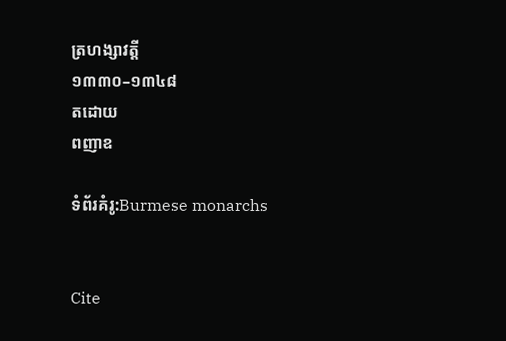ត្រហង្សាវត្តី
១៣៣០–១៣៤៨
តដោយ
ពញាឧ

ទំព័រគំរូ:Burmese monarchs


Cite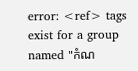error: <ref> tags exist for a group named "កំណ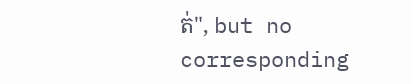ត់", but no corresponding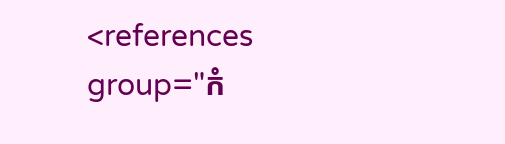<references group="កំ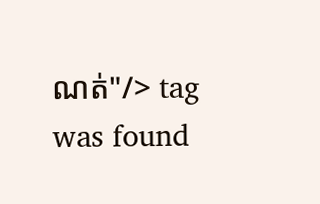ណត់"/> tag was found